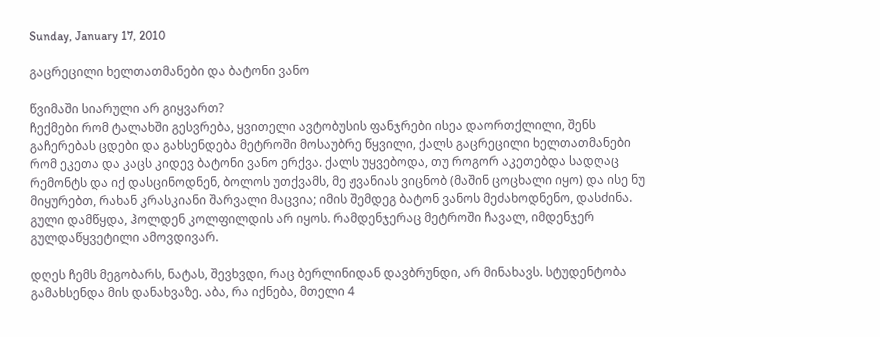Sunday, January 17, 2010

გაცრეცილი ხელთათმანები და ბატონი ვანო

წვიმაში სიარული არ გიყვართ?
ჩექმები რომ ტალახში გესვრება, ყვითელი ავტობუსის ფანჯრები ისეა დაორთქლილი, შენს გაჩერებას ცდები და გახსენდება მეტროში მოსაუბრე წყვილი, ქალს გაცრეცილი ხელთათმანები რომ ეკეთა და კაცს კიდევ ბატონი ვანო ერქვა. ქალს უყვებოდა, თუ როგორ აკეთებდა სადღაც რემონტს და იქ დასცინოდნენ, ბოლოს უთქვამს, მე ჟვანიას ვიცნობ (მაშინ ცოცხალი იყო) და ისე ნუ მიყურებთ, რახან კრასკიანი შარვალი მაცვია; იმის შემდეგ ბატონ ვანოს მეძახოდნენო, დასძინა.
გული დამწყდა, ჰოლდენ კოლფილდის არ იყოს. რამდენჯერაც მეტროში ჩავალ, იმდენჯერ გულდაწყვეტილი ამოვდივარ.

დღეს ჩემს მეგობარს, ნატას, შევხვდი, რაც ბერლინიდან დავბრუნდი, არ მინახავს. სტუდენტობა გამახსენდა მის დანახვაზე. აბა, რა იქნება, მთელი 4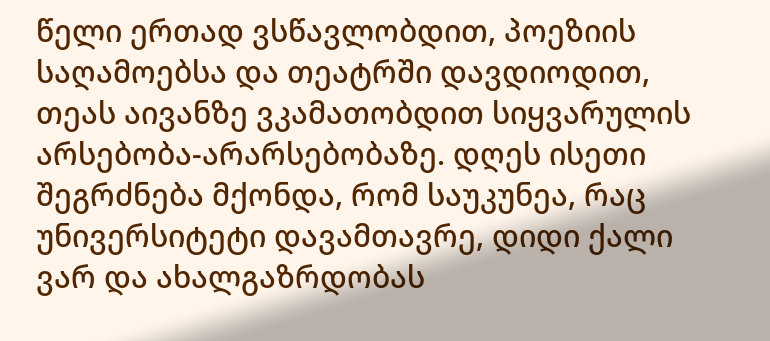წელი ერთად ვსწავლობდით, პოეზიის საღამოებსა და თეატრში დავდიოდით, თეას აივანზე ვკამათობდით სიყვარულის არსებობა-არარსებობაზე. დღეს ისეთი შეგრძნება მქონდა, რომ საუკუნეა, რაც უნივერსიტეტი დავამთავრე, დიდი ქალი ვარ და ახალგაზრდობას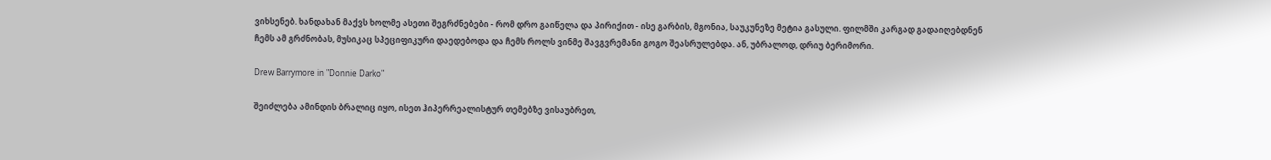ვიხსენებ. ხანდახან მაქვს ხოლმე ასეთი შეგრძნებები - რომ დრო გაიწელა და პირიქით - ისე გარბის, მგონია, საუკუნეზე მეტია გასული. ფილმში კარგად გადაიღებდნენ ჩემს ამ გრძნობას, მუსიკაც სპეციფიკური დაედებოდა და ჩემს როლს ვინმე შავგვრემანი გოგო შეასრულებდა. ან, უბრალოდ, დრიუ ბერიმორი.

Drew Barrymore in "Donnie Darko"

შეიძლება ამინდის ბრალიც იყო, ისეთ ჰიპერრეალისტურ თემებზე ვისაუბრეთ,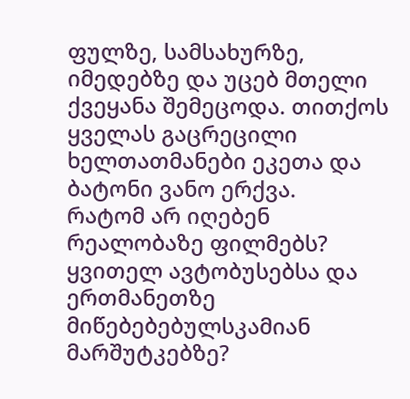ფულზე, სამსახურზე, იმედებზე და უცებ მთელი ქვეყანა შემეცოდა. თითქოს ყველას გაცრეცილი ხელთათმანები ეკეთა და ბატონი ვანო ერქვა.
რატომ არ იღებენ რეალობაზე ფილმებს?
ყვითელ ავტობუსებსა და ერთმანეთზე მიწებებებულსკამიან მარშუტკებზე?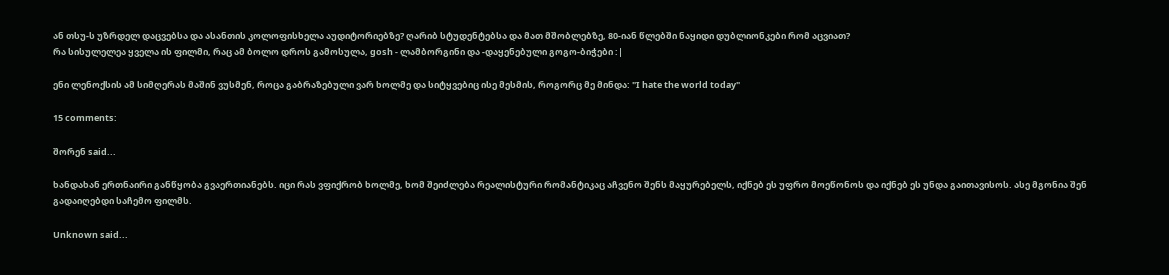ან თსუ-ს უზრდელ დაცვებსა და ასანთის კოლოფისხელა აუდიტორიებზე? ღარიბ სტუდენტებსა და მათ მშობლებზე, 80-იან წლებში ნაყიდი დუბლიონკები რომ აცვიათ?
რა სისულელეა ყველა ის ფილმი, რაც ამ ბოლო დროს გამოსულა, gosh - ლამბორგინი და -დაყენებული გოგო-ბიჭები :|

ენი ლენოქსის ამ სიმღერას მაშინ ვუსმენ, როცა გაბრაზებული ვარ ხოლმე და სიტყვებიც ისე მესმის, როგორც მე მინდა: "I hate the world today"

15 comments:

შორენ said...

ხანდახან ერთნაირი განწყობა გვაერთიანებს. იცი რას ვფიქრობ ხოლმე, ხომ შეიძლება რეალისტური რომანტიკაც აჩვენო შენს მაყურებელს, იქნებ ეს უფრო მოეწონოს და იქნებ ეს უნდა გაითავისოს. ასე მგონია შენ გადაიღებდი საჩემო ფილმს.

Unknown said...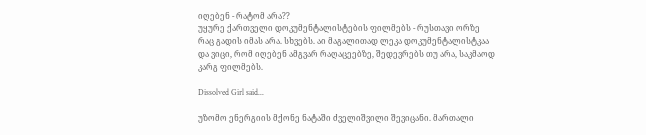იღებენ - რატომ არა??
უყურე ქართველი დოკუმენტალისტების ფილმებს - რუსთავი ორზე რაც გადის იმას არა. სხვებს. აი მაგალითად ლეკა დოკუმენტალისტკაა და ვიცი, რომ იღებენ ამგვარ რაღაცეებზე, შედევრებს თუ არა, საკმაოდ კარგ ფილმებს.

Dissolved Girl said...

უზომო ენერგიის მქონე ნატაში ძველიშვილი შევიცანი. მართალი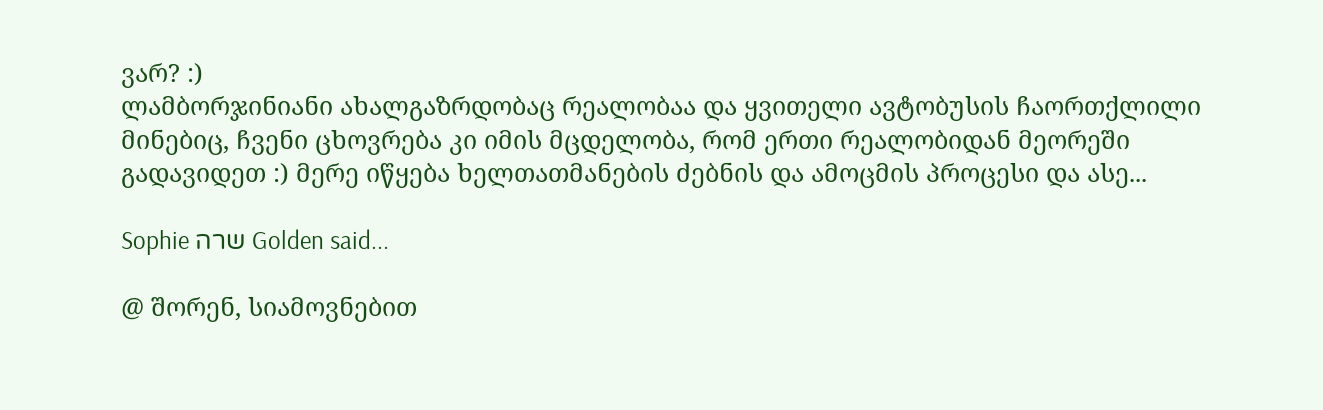ვარ? :)
ლამბორჯინიანი ახალგაზრდობაც რეალობაა და ყვითელი ავტობუსის ჩაორთქლილი მინებიც, ჩვენი ცხოვრება კი იმის მცდელობა, რომ ერთი რეალობიდან მეორეში გადავიდეთ :) მერე იწყება ხელთათმანების ძებნის და ამოცმის პროცესი და ასე...

Sophie שרה Golden said...

@ შორენ, სიამოვნებით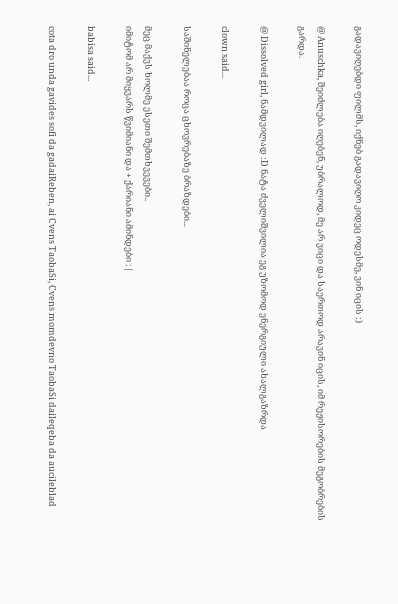გადავიღებდი ფილმს, იქნებ გადავიღო კიდეც ოდესმე, ვინ იცის :)

@ Anuschka, შეიძლება იღებენ, უბრალოდ, მე არ ვიცი და საერთოდ არავინ იცის, იმ რეჟისორების მეგობრების გარდა.

@ Dissolved girl, ნამდვილად :D ნატა ძველიშვილია ეგ უზომოდ ენერგიული ახალგაზრდა

clown said...

საშინელებაა როცა ცხოვრებაზე ბრაზდები...

მეც მაქვს ხოლმე ესეთი შემთხვევები..
იმიტომ არ მიყვარს წვიმიანი და + ქარიანი ამინდები :|

babisa said...

cota dro unda gavides sofi da gadaiReben, ai Cvens TaobaSi, Cvens momdevno TaobaSi daileqeba da aucileblad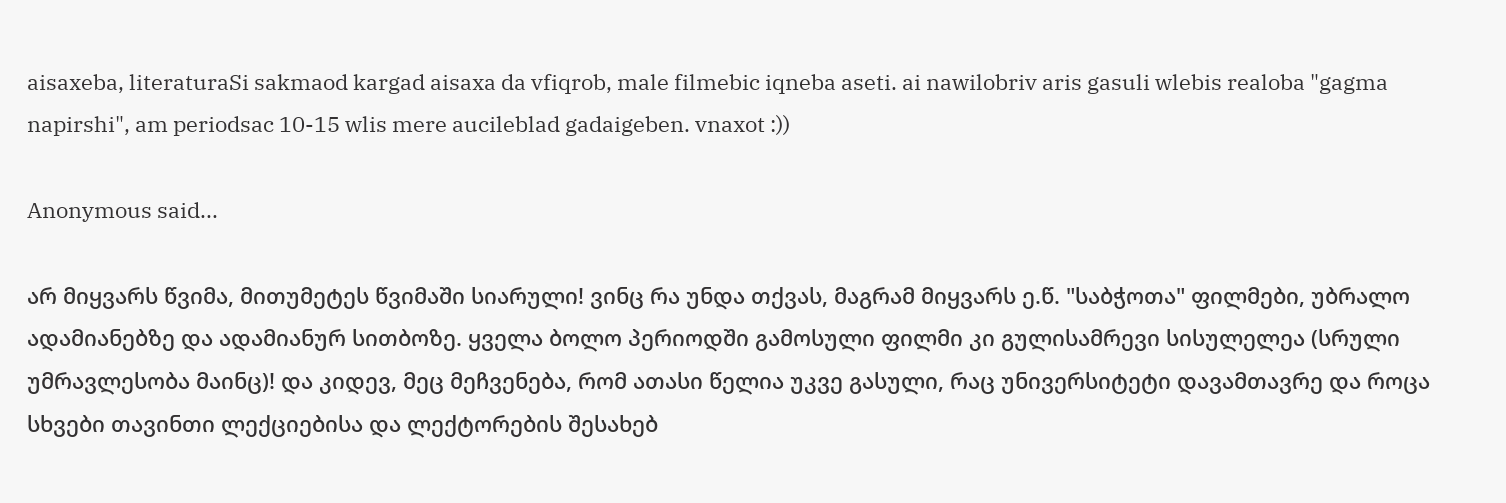aisaxeba, literaturaSi sakmaod kargad aisaxa da vfiqrob, male filmebic iqneba aseti. ai nawilobriv aris gasuli wlebis realoba "gagma napirshi", am periodsac 10-15 wlis mere aucileblad gadaigeben. vnaxot :))

Anonymous said...

არ მიყვარს წვიმა, მითუმეტეს წვიმაში სიარული! ვინც რა უნდა თქვას, მაგრამ მიყვარს ე.წ. "საბჭოთა" ფილმები, უბრალო ადამიანებზე და ადამიანურ სითბოზე. ყველა ბოლო პერიოდში გამოსული ფილმი კი გულისამრევი სისულელეა (სრული უმრავლესობა მაინც)! და კიდევ, მეც მეჩვენება, რომ ათასი წელია უკვე გასული, რაც უნივერსიტეტი დავამთავრე და როცა სხვები თავინთი ლექციებისა და ლექტორების შესახებ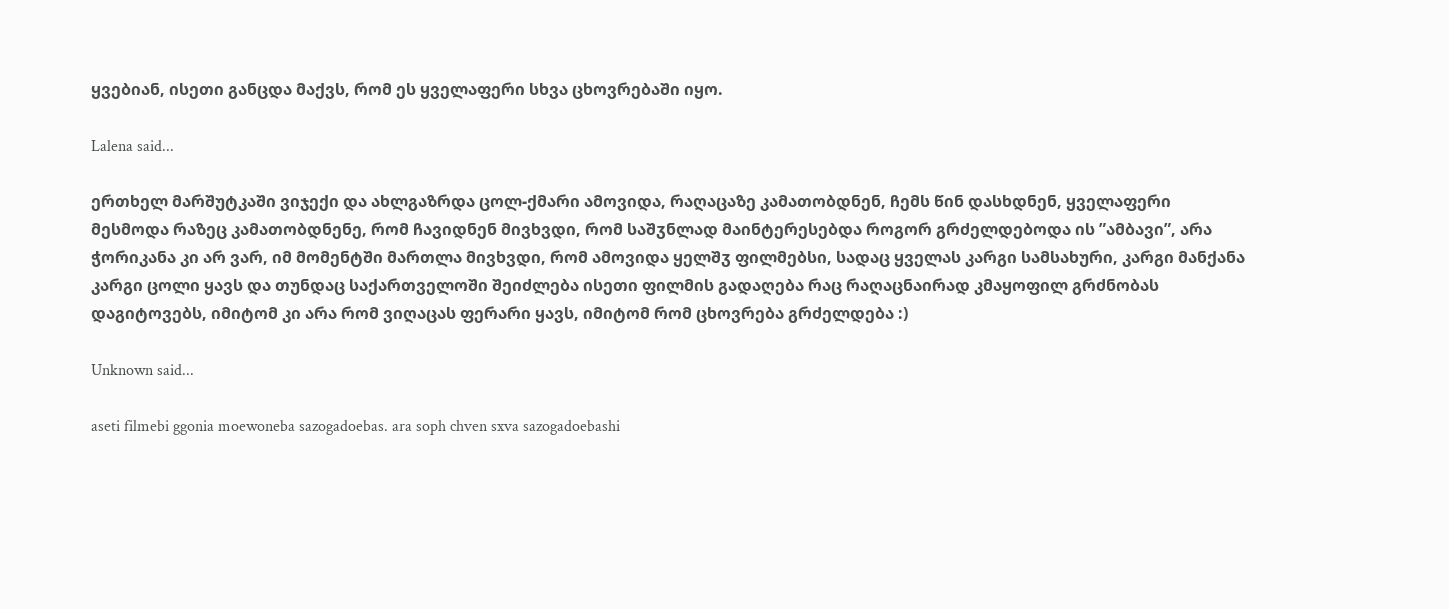ყვებიან, ისეთი განცდა მაქვს, რომ ეს ყველაფერი სხვა ცხოვრებაში იყო.

Lalena said...

ერთხელ მარშუტკაში ვიჯექი და ახლგაზრდა ცოლ-ქმარი ამოვიდა, რაღაცაზე კამათობდნენ, ჩემს წინ დასხდნენ, ყველაფერი მესმოდა რაზეც კამათობდნენე, რომ ჩავიდნენ მივხვდი, რომ საშჳნლად მაინტერესებდა როგორ გრძელდებოდა ის ”ამბავი”, არა ჭორიკანა კი არ ვარ, იმ მომენტში მართლა მივხვდი, რომ ამოვიდა ყელშჳ ფილმებსი, სადაც ყველას კარგი სამსახური, კარგი მანქანა კარგი ცოლი ყავს და თუნდაც საქართველოში შეიძლება ისეთი ფილმის გადაღება რაც რაღაცნაირად კმაყოფილ გრძნობას დაგიტოვებს, იმიტომ კი არა რომ ვიღაცას ფერარი ყავს, იმიტომ რომ ცხოვრება გრძელდება :)

Unknown said...

aseti filmebi ggonia moewoneba sazogadoebas. ara soph chven sxva sazogadoebashi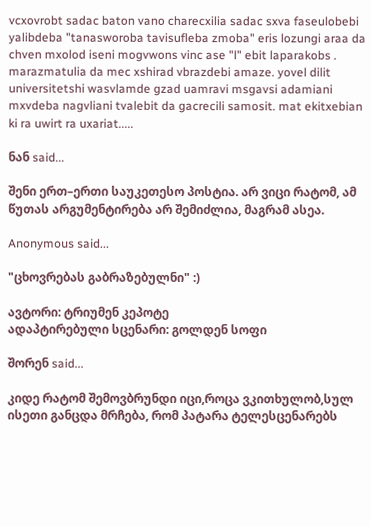vcxovrobt sadac baton vano charecxilia sadac sxva faseulobebi yalibdeba "tanasworoba tavisufleba zmoba" eris lozungi araa da chven mxolod iseni mogvwons vinc ase "l" ebit laparakobs . marazmatulia da mec xshirad vbrazdebi amaze. yovel dilit universitetshi wasvlamde gzad uamravi msgavsi adamiani mxvdeba nagvliani tvalebit da gacrecili samosit. mat ekitxebian ki ra uwirt ra uxariat.....

ნან said...

შენი ერთ–ერთი საუკეთესო პოსტია. არ ვიცი რატომ, ამ წუთას არგუმენტირება არ შემიძლია, მაგრამ ასეა.

Anonymous said...

"ცხოვრებას გაბრაზებულნი" :)

ავტორი: ტრიუმენ კეპოტე
ადაპტირებული სცენარი: გოლდენ სოფი

შორენ said...

კიდე რატომ შემოვბრუნდი იცი,როცა ვკითხულობ,სულ ისეთი განცდა მრჩება, რომ პატარა ტელესცენარებს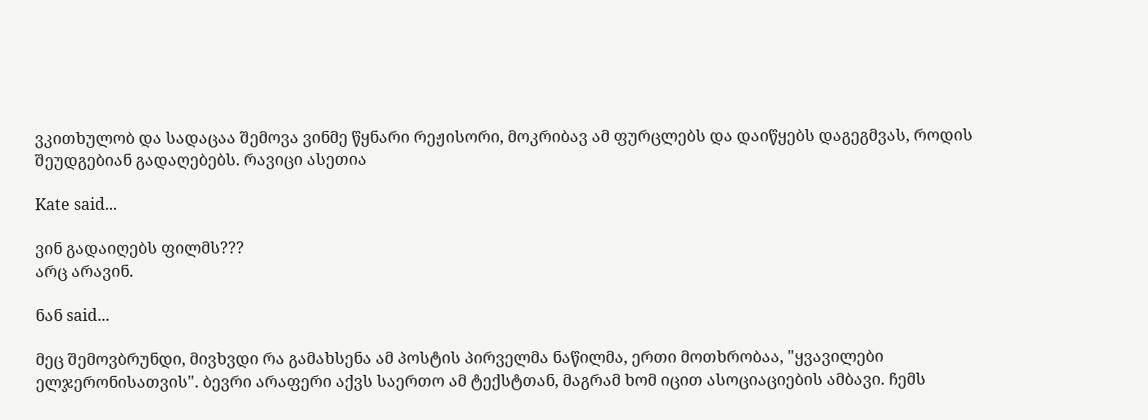ვკითხულობ და სადაცაა შემოვა ვინმე წყნარი რეჟისორი, მოკრიბავ ამ ფურცლებს და დაიწყებს დაგეგმვას, როდის შეუდგებიან გადაღებებს. რავიცი ასეთია

Kate said...

ვინ გადაიღებს ფილმს???
არც არავინ.

ნან said...

მეც შემოვბრუნდი, მივხვდი რა გამახსენა ამ პოსტის პირველმა ნაწილმა, ერთი მოთხრობაა, "ყვავილები ელჯერონისათვის". ბევრი არაფერი აქვს საერთო ამ ტექსტთან, მაგრამ ხომ იცით ასოციაციების ამბავი. ჩემს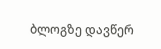ბლოგზე დავწერ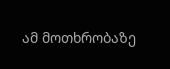ამ მოთხრობაზე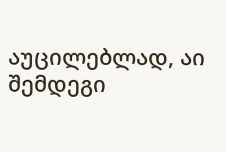აუცილებლად, აი შემდეგი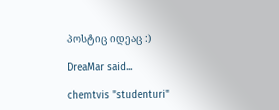პოსტიც იდეაც :)

DreaMar said...

chemtvis "studenturi"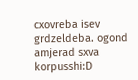cxovreba isev grdzeldeba. ogond amjerad sxva korpusshi:D